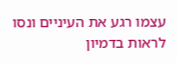עצמו רגע את העיניים ונסו לראות בדמיון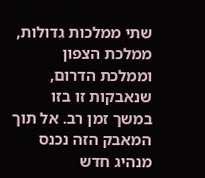שתי ממלכות גדולות, ממלכת הצפון וממלכת הדרום, שנאבקות זו בזו במשך זמן רב. אל תוך המאבק הזה נכנס מנהיג חדש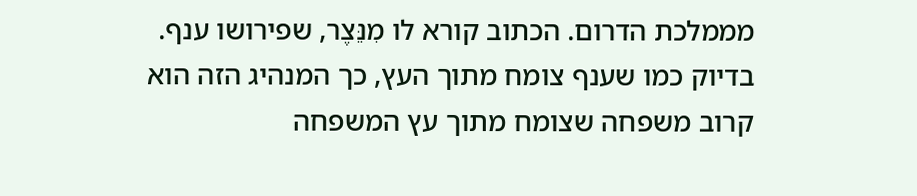מממלכת הדרום. הכתוב קורא לו מִנֵּצֶר, שפירושו ענף. בדיוק כמו שענף צומח מתוך העץ, כך המנהיג הזה הוא קרוב משפחה שצומח מתוך עץ המשפחה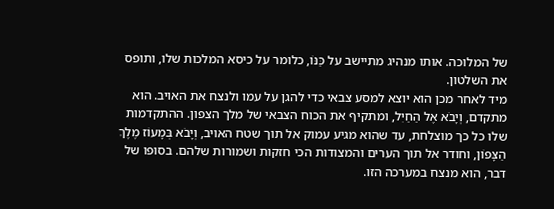של המלוכה. אותו מנהיג מתיישב על כַּנּוֹ, כלומר על כיסא המלכות שלו, ותופס את השלטון.
מיד לאחר מכן הוא יוצא למסע צבאי כדי להגן על עמו ולנצח את האויב. הוא מתקדם, וְיָבֹא אֶל הַחַיִל, ומתקיף את הכוח הצבאי של מלך הצפון. ההתקדמות שלו כל כך מוצלחת, עד שהוא מגיע עמוק אל תוך שטח האויב, וְיָבֹא בְּמָעוֹז מֶלֶךְ הַצָּפוֹן, וחודר אל תוך הערים והמצודות הכי חזקות ושמורות שלהם. בסופו של דבר, הוא מנצח במערכה הזו.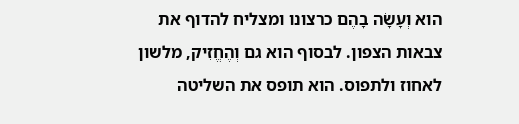הוא וְעָשָׂה בָהֶם כרצונו ומצליח להדוף את צבאות הצפון. לבסוף הוא גם וְהֶחֱזִיק, מלשון לאחוז ולתפוס. הוא תופס את השליטה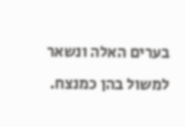בערים האלה ונשאר למשול בהן כמנצח.